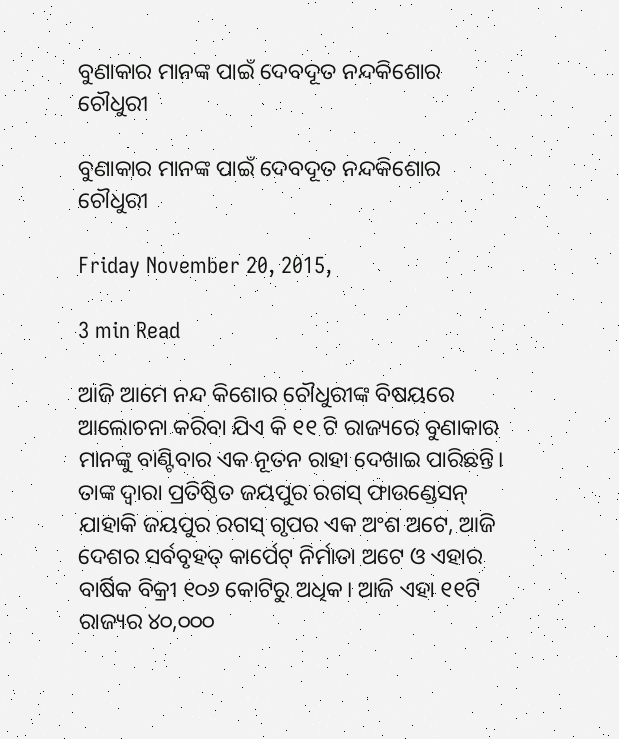ବୁଣାକାର ମାନଙ୍କ ପାଇଁ ଦେବଦୂତ ନନ୍ଦକିଶୋର ଚୌଧୁରୀ

ବୁଣାକାର ମାନଙ୍କ ପାଇଁ ଦେବଦୂତ ନନ୍ଦକିଶୋର ଚୌଧୁରୀ

Friday November 20, 2015,

3 min Read

ଆଜି ଆମେ ନନ୍ଦ କିଶୋର ଚୌଧୁରୀଙ୍କ ବିଷୟରେ ଆଲୋଚନା କରିବା ଯିଏ କି ୧୧ ଟି ରାଜ୍ୟରେ ବୁଣାକାର ମାନଙ୍କୁ ବାଣ୍ଟିବାର ଏକ ନୂତନ ରାହା ଦେଖାଇ ପାରିଛନ୍ତି। ତାଙ୍କ ଦ୍ଵାରା ପ୍ରତିଷ୍ଠିତ ଜୟପୁର ରଗସ୍ ଫାଉଣ୍ଡେସନ୍ ଯାହାକି ଜୟପୁର ରଗସ୍ ଗୃପର ଏକ ଅଂଶ ଅଟେ, ଆଜି ଦେଶର ସର୍ବବୃହତ୍ କାର୍ପେଟ୍ ନିର୍ମାତା ଅଟେ ଓ ଏହାର ବାର୍ଷିକ ବିକ୍ରୀ ୧୦୬ କୋଟିରୁ ଅଧିକ। ଆଜି ଏହା ୧୧ଟି ରାଜ୍ୟର ୪୦,୦୦୦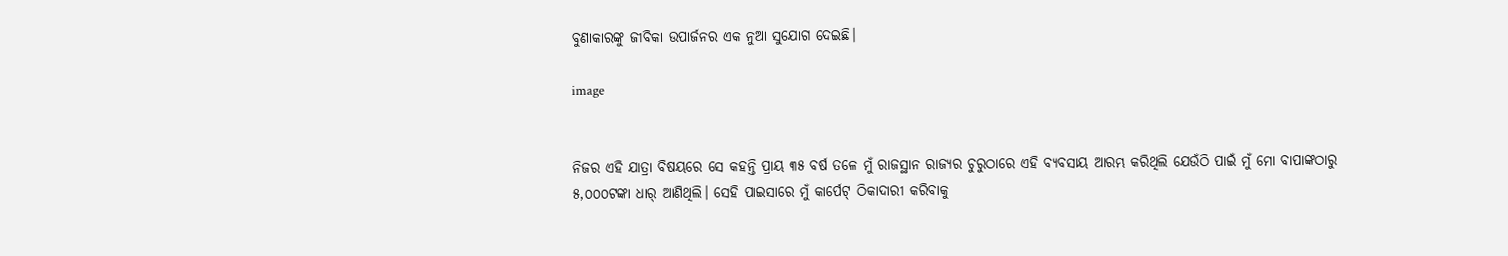ବୁଣାକାରଙ୍କୁ ଜୀବିକା ଉପାର୍ଜନର ଏକ ନୁଆ ସୁଯୋଗ ଦେଇଛି।

image


ନିଜର ଏହି ଯାତ୍ରା ବିଷୟରେ ସେ କହନ୍ତି ପ୍ରାୟ ୩୫ ବର୍ଷ ତଳେ ମୁଁ ରାଜସ୍ଥାନ ରାଜ୍ୟର ଚୁରୁଠାରେ ଏହି ବ୍ୟବସାୟ ଆରମ୍ଭ କରିଥିଲି ଯେଉଁଠି ପାଇଁ ମୁଁ ମୋ ବାପାଙ୍କଠାରୁ ୫,୦୦୦ଟଙ୍କା ଧାର୍ ଆଣିଥିଲି। ସେହି ପାଇସାରେ ମୁଁ କାର୍ପେଟ୍ ଠିକାଦାରୀ କରିବାକୁ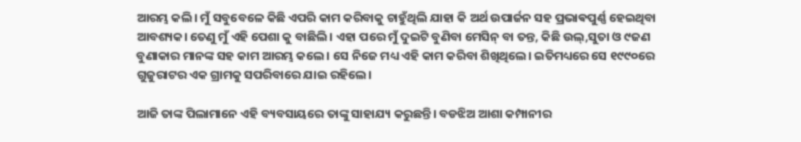ଆରମ୍ଭ କଲି। ମୁଁ ସବୁବେଳେ କିଛି ଏପରି କାମ କରିବାକୁ ଚାହୁଁଥିଲି ଯାହା କି ଅର୍ଥ ଉପାର୍ଜନ ସହ ପ୍ରଭାଵପୁର୍ଣ୍ଣ ହେଇଥିବା ଆବଶ୍ୟକ। ତେଣୁ ମୁଁ ଏହି ପେଶା କୁ ବାଛିଲି। ଏହା ପରେ ମୁଁ ଦୁଇଟି ବୁଣିବା ମେସିନ୍ ବା ତନ୍ତ, କିଛି ଉଲ୍,ସୁତା ଓ ୯ଜଣ ବୁଣାକାର ମାନଙ୍କ ସହ କାମ ଆରମ୍ଭ କଲେ। ସେ ନିଜେ ମଧ୍ୟ ଏହି କାମ କରିବା ଶିଖିଥିଲେ। ଇତିମଧ୍ୟରେ ସେ ୧୯୯୦ରେ ଗୁଜୁରାଟର ଏକ ଗ୍ରାମକୁ ସପରିବାରେ ଯାଇ ରହିଲେ।

ଆଜି ତାଙ୍କ ପିଲାମାନେ ଏହି ବ୍ୟବସାୟରେ ତାଙ୍କୁ ସାହାଯ୍ୟ କରୁଛନ୍ତି। ବଡଝିଅ ଆଶା କମ୍ପାନୀର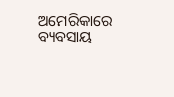ଅମେରିକାରେ ବ୍ୟବସାୟ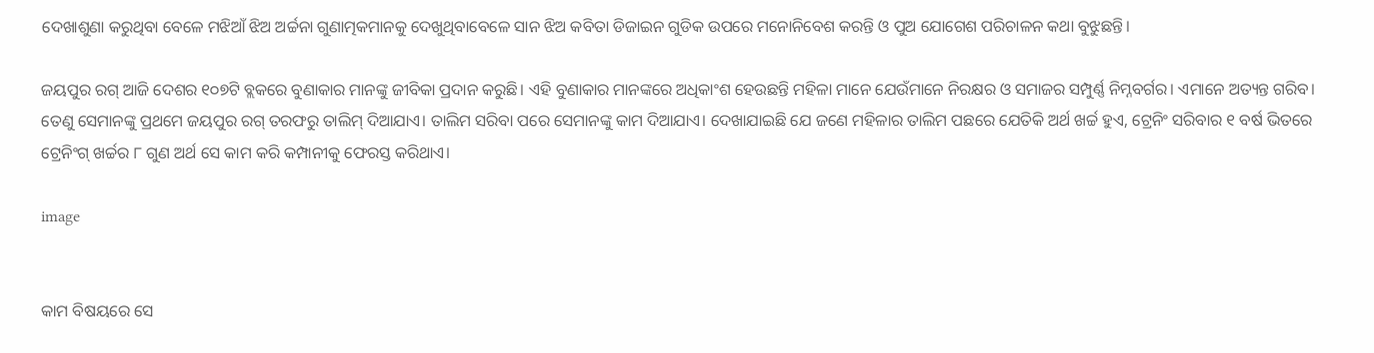ଦେଖାଶୁଣା କରୁଥିବା ବେଳେ ମଝିଆଁ ଝିଅ ଅର୍ଚ୍ଚନା ଗୁଣାତ୍ମକମାନକୁ ଦେଖୁଥିବାବେଳେ ସାନ ଝିଅ କବିତା ଡିଜାଇନ ଗୁଡିକ ଉପରେ ମନୋନିବେଶ କରନ୍ତି ଓ ପୁଅ ଯୋଗେଶ ପରିଚାଳନ କଥା ବୁଝୁଛନ୍ତି।

ଜୟପୁର ରଗ୍ ଆଜି ଦେଶର ୧୦୭ଟି ବ୍ଲକରେ ବୁଣାକାର ମାନଙ୍କୁ ଜୀବିକା ପ୍ରଦାନ କରୁଛି। ଏହି ବୁଣାକାର ମାନଙ୍କରେ ଅଧିକାଂଶ ହେଉଛନ୍ତି ମହିଳା ମାନେ ଯେଉଁମାନେ ନିରକ୍ଷର ଓ ସମାଜର ସମ୍ପୁର୍ଣ୍ଣ ନିମ୍ନବର୍ଗର। ଏମାନେ ଅତ୍ୟନ୍ତ ଗରିବ। ତେଣୁ ସେମାନଙ୍କୁ ପ୍ରଥମେ ଜୟପୁର ରଗ୍ ତରଫରୁ ତାଲିମ୍ ଦିଆଯାଏ। ତାଲିମ ସରିବା ପରେ ସେମାନଙ୍କୁ କାମ ଦିଆଯାଏ। ଦେଖାଯାଇଛି ଯେ ଜଣେ ମହିଳାର ତାଲିମ ପଛରେ ଯେତିକି ଅର୍ଥ ଖର୍ଚ୍ଚ ହୁଏ, ଟ୍ରେନିଂ ସରିବାର ୧ ବର୍ଷ ଭିତରେ ଟ୍ରେନିଂଗ୍ ଖର୍ଚ୍ଚର ୮ ଗୁଣ ଅର୍ଥ ସେ କାମ କରି କମ୍ପାନୀକୁ ଫେରସ୍ତ କରିଥାଏ।

image


କାମ ବିଷୟରେ ସେ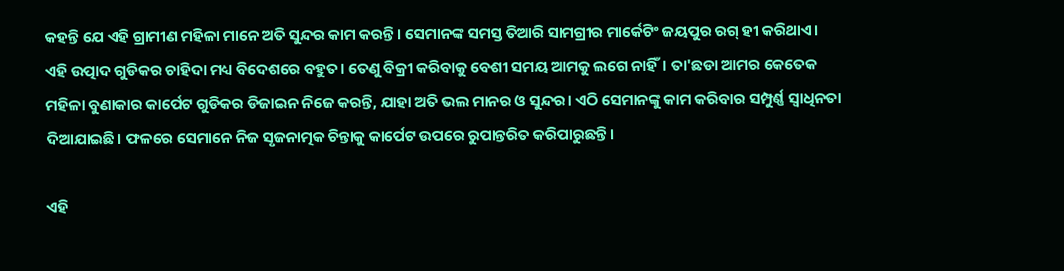କହନ୍ତି ଯେ ଏହି ଗ୍ରାମୀଣ ମହିଳା ମାନେ ଅତି ସୁନ୍ଦର କାମ କରନ୍ତି। ସେମାନଙ୍କ ସମସ୍ତ ତିଆରି ସାମଗ୍ରୀର ମାର୍କେଟିଂ ଜୟପୁର ରଗ୍ ହୀ କରିଥାଏ। ଏହି ଉତ୍ପାଦ ଗୁଡିକର ଚାହିଦା ମଧ୍ୟ ବିଦେଶରେ ବହୁତ। ତେଣୁ ବିକ୍ରୀ କରିବାକୁ ବେଶୀ ସମୟ ଆମକୁ ଲଗେ ନାହିଁ। ତା'ଛଡା ଆମର କେତେକ ମହିଳା ବୁଣାକାର କାର୍ପେଟ ଗୁଡିକର ଡିଜାଇନ ନିଜେ କରନ୍ତି, ଯାହା ଅତି ଭଲ ମାନର ଓ ସୁନ୍ଦର। ଏଠି ସେମାନଙ୍କୁ କାମ କରିବାର ସମ୍ପୁର୍ଣ୍ଣ ସ୍ଵାଧିନତା ଦିଆଯାଇଛି। ଫଳରେ ସେମାନେ ନିଜ ସୃଜନାତ୍ମକ ଚିନ୍ତାକୁ କାର୍ପେଟ ଉପରେ ରୁପାନ୍ତରିତ କରିପାରୁଛନ୍ତି।

ଏହି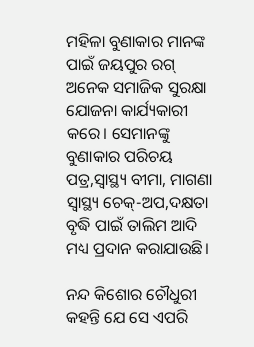ମହିଳା ବୁଣାକାର ମାନଙ୍କ ପାଇଁ ଜୟପୁର ରଗ୍ ଅନେକ ସମାଜିକ ସୁରକ୍ଷା ଯୋଜନା କାର୍ଯ୍ୟକାରୀ କରେ। ସେମାନଙ୍କୁ ବୁଣାକାର ପରିଚୟ ପତ୍ର,ସ୍ଵାସ୍ଥ୍ୟ ବୀମା, ମାଗଣା ସ୍ଵାସ୍ଥ୍ୟ ଚେକ୍-ଅପ,ଦକ୍ଷତା ବୃଦ୍ଧି ପାଇଁ ତାଲିମ ଆଦି ମଧ୍ୟ ପ୍ରଦାନ କରାଯାଉଛି।

ନନ୍ଦ କିଶୋର ଚୌଧୁରୀ କହନ୍ତି ଯେ ସେ ଏପରି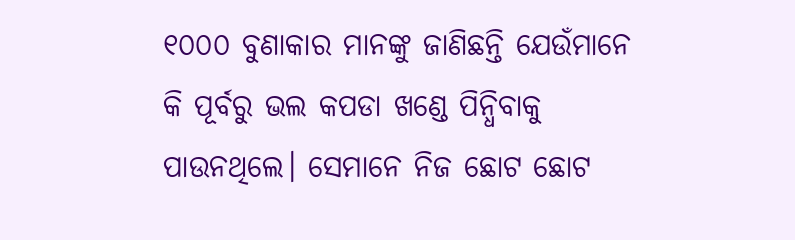୧୦୦୦ ବୁଣାକାର ମାନଙ୍କୁ ଜାଣିଛନ୍ତି ଯେଉଁମାନେ କି ପୂର୍ବରୁ ଭଲ କପଡା ଖଣ୍ଡେ ପିନ୍ଧିବାକୁ ପାଉନଥିଲେ। ସେମାନେ ନିଜ ଛୋଟ ଛୋଟ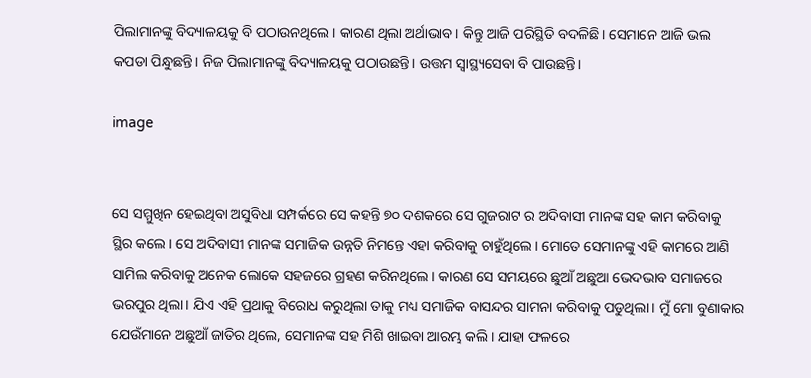ପିଲାମାନଙ୍କୁ ବିଦ୍ୟାଳୟକୁ ବି ପଠାଉନଥିଲେ। କାରଣ ଥିଲା ଅର୍ଥାଭାବ। କିନ୍ତୁ ଆଜି ପରିସ୍ଥିତି ବଦଳିଛି। ସେମାନେ ଆଜି ଭଲ କପଡା ପିନ୍ଧୁଛନ୍ତି। ନିଜ ପିଲାମାନଙ୍କୁ ବିଦ୍ୟାଳୟକୁ ପଠାଉଛନ୍ତି। ଉତ୍ତମ ସ୍ଵାସ୍ଥ୍ୟସେବା ବି ପାଉଛନ୍ତି।

image


ସେ ସମ୍ମୁଖିନ ହେଇଥିବା ଅସୁବିଧା ସମ୍ପର୍କରେ ସେ କହନ୍ତି ୭୦ ଦଶକରେ ସେ ଗୁଜରାଟ ର ଅଦିବାସୀ ମାନଙ୍କ ସହ କାମ କରିବାକୁ ସ୍ଥିର କଲେ। ସେ ଅଦିବାସୀ ମାନଙ୍କ ସମାଜିକ ଉନ୍ନତି ନିମନ୍ତେ ଏହା କରିବାକୁ ଚାହୁଁଥିଲେ। ମୋତେ ସେମାନଙ୍କୁ ଏହି କାମରେ ଆଣି ସାମିଲ କରିବାକୁ ଅନେକ ଲୋକେ ସହଜରେ ଗ୍ରହଣ କରିନଥିଲେ। କାରଣ ସେ ସମୟରେ ଛୁଆଁ ଅଛୁଆ ଭେଦଭାବ ସମାଜରେ ଭରପୁର ଥିଲା। ଯିଏ ଏହି ପ୍ରଥାକୁ ବିରୋଧ କରୁଥିଲା ତାକୁ ମଧ୍ୟ ସମାଜିକ ବାସନ୍ଦର ସାମନା କରିବାକୁ ପଡୁଥିଲା। ମୁଁ ମୋ ବୁଣାକାର ଯେଉଁମାନେ ଅଛୁଆଁ ଜାତିର ଥିଲେ, ସେମାନଙ୍କ ସହ ମିଶି ଖାଇବା ଆରମ୍ଭ କଲି। ଯାହା ଫଳରେ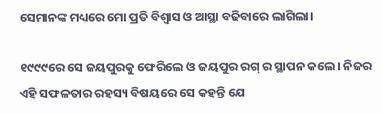ସେମାନଙ୍କ ମଧ୍ୟରେ ମୋ ପ୍ରତି ବିଶ୍ଵାସ ଓ ଆସ୍ଥା ବଢିବାରେ ଲାଗିଲା।

୧୯୯୯ରେ ସେ ଜୟପୁରକୁ ଫେରିଲେ ଓ ଜୟପୁର ରଗ୍ ର ସ୍ଥାପନ କଲେ। ନିଜର ଏହି ସଫଳତାର ରହସ୍ୟ ବିଷୟରେ ସେ କହନ୍ତି ଯେ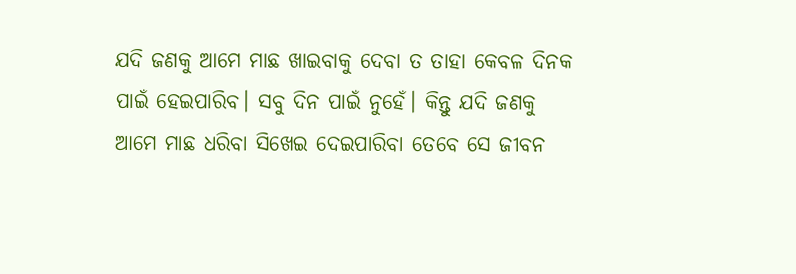ଯଦି ଜଣକୁ ଆମେ ମାଛ ଖାଇବାକୁ ଦେବା ତ ତାହା କେବଳ ଦିନକ ପାଇଁ ହେଇପାରିବ। ସବୁ ଦିନ ପାଇଁ ନୁହେଁ। କିନ୍ତୁ ଯଦି ଜଣକୁ ଆମେ ମାଛ ଧରିବା ସିଖେଇ ଦେଇପାରିବା ତେବେ ସେ ଜୀବନ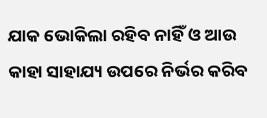ଯାକ ଭୋକିଲା ରହିବ ନାହିଁ ଓ ଆଉ କାହା ସାହାଯ୍ୟ ଉପରେ ନିର୍ଭର କରିବ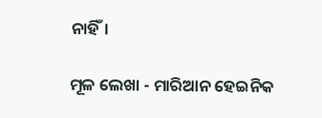ନାହିଁ।

ମୂଳ ଲେଖା - ମାରିଆନ ହେଇନିକ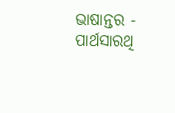ଭାଷାନ୍ତର - ପାର୍ଥସାରଥି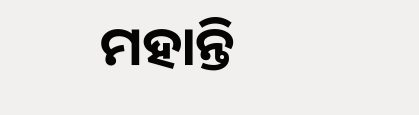ମହାନ୍ତି